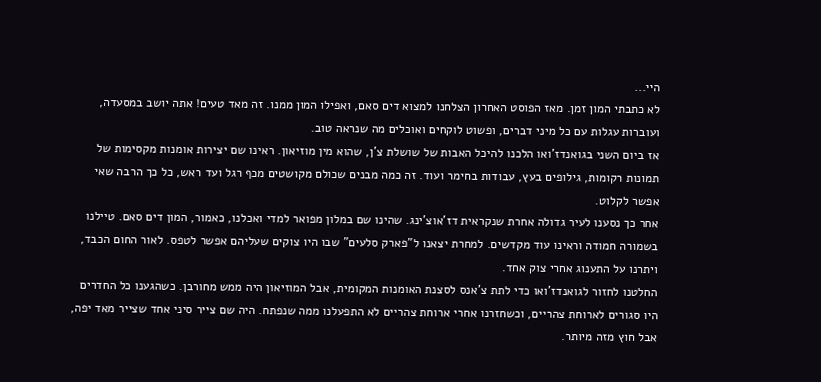היי...
לא כתבתי המון זמן. מאז הפוסט האחרון הצלחנו למצוא דים סאם, ואפילו המון ממנו. זה מאד טעים! אתה יושב במסעדה, ועוברות עגלות עם כל מיני דברים, ופשוט לוקחים ואוכלים מה שנראה טוב.
אז ביום השני בגואנדז'ואו הלכנו להיכל האבות של שושלת צ'ן, שהוא מין מוזיאון. ראינו שם יצירות אומנות מקסימות של תמונות רקומות, גילופים בעץ, עבודות בחימר ועוד. זה כמה מבנים שכולם מקושטים מכף רגל ועד ראש, כל כך הרבה שאי אפשר לקלוט.
אחר כך נסענו לעיר גדולה אחרת שנקראית דז'אוצ'ינג. שהינו שם במלון מפואר למדי ואכלנו, כאמור, המון דים סאם. טיילנו בשמורה חמודה וראינו עוד מקדשים. למחרת יצאנו ל"פארק סלעים" שבו היו צוקים שעליהם אפשר לטפס. לאור החום הכבד, ויתרנו על התענוג אחרי צוק אחד.
החלטנו לחזור לגואנדז'ואו כדי לתת צ'אנס לסצנת האומנות המקומית, אבל המוזיאון היה ממש מחורבן. כשהגענו כל החדרים היו סגורים לארוחת צהריים, וכשחזרנו אחרי ארוחת צהריים לא התפעלנו ממה שנפתח. היה שם צייר סיני אחד שצייר מאד יפה, אבל חוץ מזה מיותר.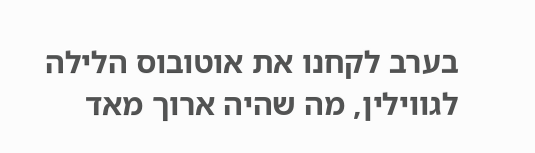בערב לקחנו את אוטובוס הלילה לגווילין, מה שהיה ארוך מאד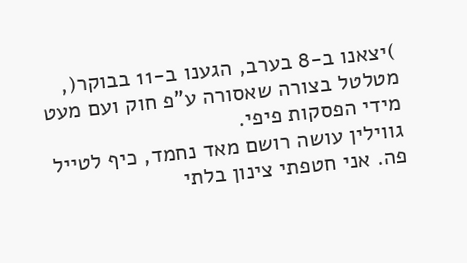)יצאנו ב-8 בערב, הגענו ב-11 בבוקר(, מטלטל בצורה שאסורה ע"פ חוק ועם מעט מידי הפסקות פיפי.
גווילין עושה רושם מאד נחמד, כיף לטייל פה. אני חטפתי צינון בלתי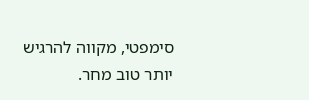סימפטי, מקווה להרגיש יותר טוב מחר.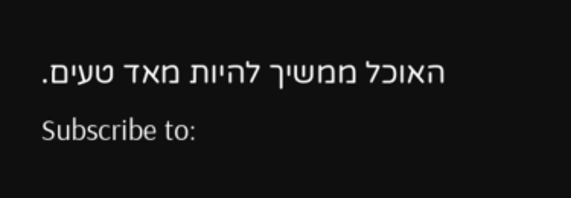האוכל ממשיך להיות מאד טעים.
Subscribe to: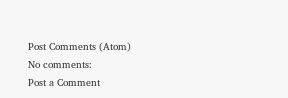Post Comments (Atom)
No comments:
Post a Comment